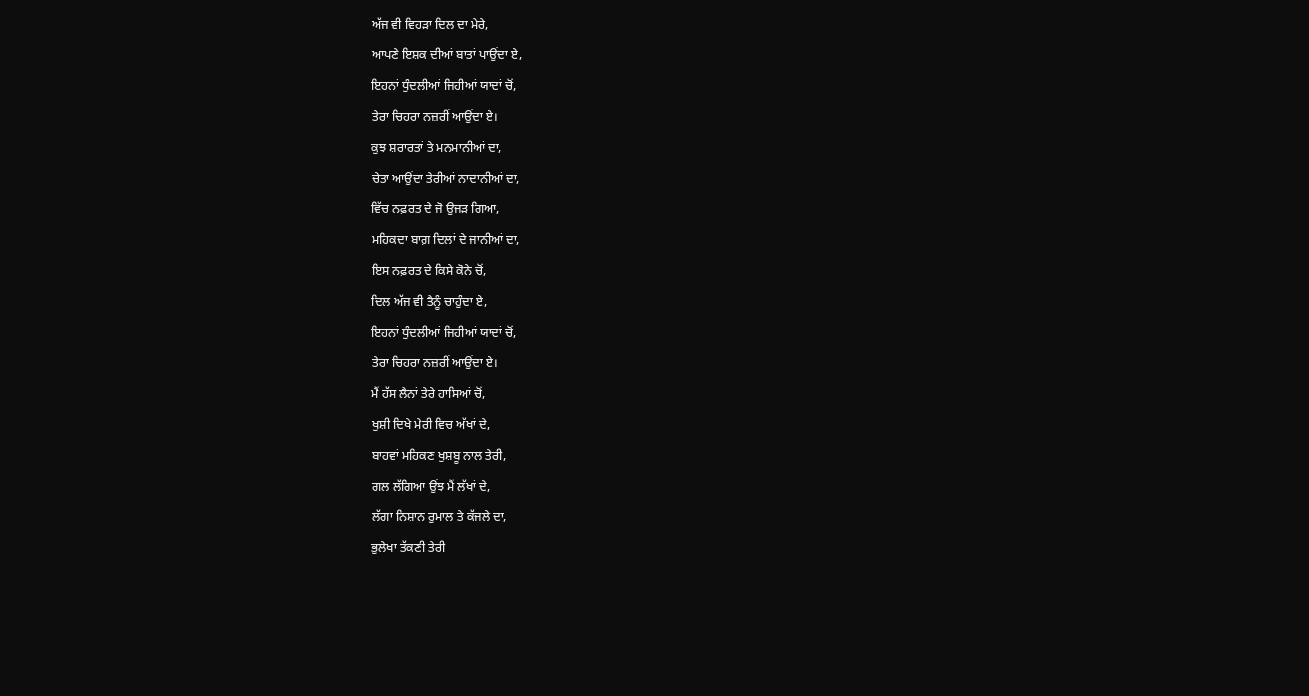ਅੱਜ ਵੀ ਵਿਹੜਾ ਦਿਲ ਦਾ ਮੇਰੇ,
ਆਪਣੇ ਇਸ਼ਕ ਦੀਆਂ ਬਾਤਾਂ ਪਾਉਂਦਾ ਏ,
ਇਹਨਾਂ ਧੁੰਦਲੀਆਂ ਜਿਹੀਆਂ ਯਾਦਾਂ ਚੋਂ,
ਤੇਰਾ ਚਿਹਰਾ ਨਜ਼ਰੀਂ ਆਉਂਦਾ ਏ।
ਕੁਝ ਸ਼ਰਾਰਤਾਂ ਤੇ ਮਨਮਾਨੀਆਂ ਦਾ,
ਚੇਤਾ ਆਉਂਦਾ ਤੇਰੀਆਂ ਨਾਦਾਨੀਆਂ ਦਾ,
ਵਿੱਚ ਨਫ਼ਰਤ ਦੇ ਜੋ ਉਜੜ ਗਿਆ,
ਮਹਿਕਦਾ ਬਾਗ਼ ਦਿਲਾਂ ਦੇ ਜਾਨੀਆਂ ਦਾ,
ਇਸ ਨਫ਼ਰਤ ਦੇ ਕਿਸੇ ਕੋਨੇ ਚੋਂ,
ਦਿਲ ਅੱਜ ਵੀ ਤੈਨੂੰ ਚਾਹੁੰਦਾ ਏ,
ਇਹਨਾਂ ਧੁੰਦਲੀਆਂ ਜਿਹੀਆਂ ਯਾਦਾਂ ਚੋਂ,
ਤੇਰਾ ਚਿਹਰਾ ਨਜ਼ਰੀਂ ਆਉਂਦਾ ਏ।
ਮੈਂ ਹੱਸ ਲੈਨਾਂ ਤੇਰੇ ਹਾਸਿਆਂ ਚੋਂ,
ਖੁਸ਼ੀ ਦਿਖੇ ਮੇਰੀ ਵਿਚ ਅੱਖਾਂ ਦੇ,
ਬਾਹਵਾਂ ਮਹਿਕਣ ਖੁਸ਼ਬੂ ਨਾਲ ਤੇਰੀ,
ਗਲ ਲੱਗਿਆ ਉਂਝ ਮੈਂ ਲੱਖਾਂ ਦੇ,
ਲੱਗਾ ਨਿਸ਼ਾਨ ਰੁਮਾਲ ਤੇ ਕੱਜਲੇ ਦਾ,
ਭੁਲੇਖਾ ਤੱਕਣੀ ਤੇਰੀ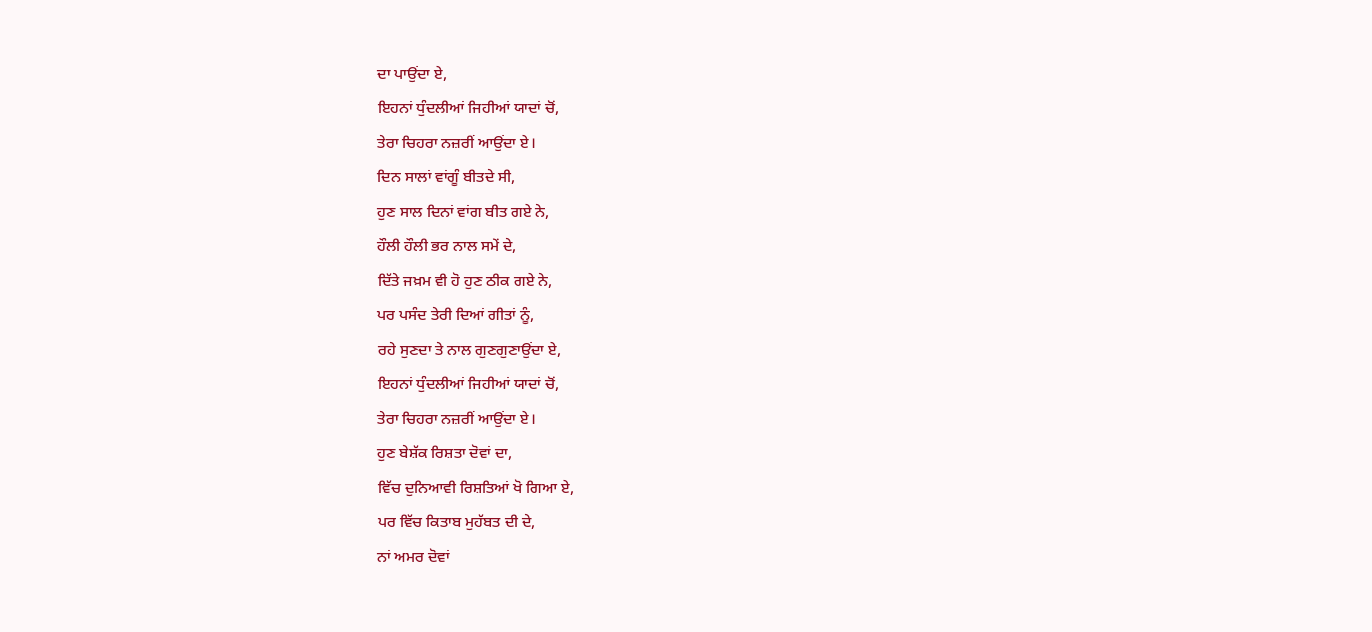ਦਾ ਪਾਉਂਦਾ ਏ,
ਇਹਨਾਂ ਧੁੰਦਲੀਆਂ ਜਿਹੀਆਂ ਯਾਦਾਂ ਚੋਂ,
ਤੇਰਾ ਚਿਹਰਾ ਨਜ਼ਰੀਂ ਆਉਂਦਾ ਏ।
ਦਿਨ ਸਾਲਾਂ ਵਾਂਗੂੰ ਬੀਤਦੇ ਸੀ,
ਹੁਣ ਸਾਲ ਦਿਨਾਂ ਵਾਂਗ ਬੀਤ ਗਏ ਨੇ,
ਹੌਲੀ ਹੌਲੀ ਭਰ ਨਾਲ ਸਮੇਂ ਦੇ,
ਦਿੱਤੇ ਜਖ਼ਮ ਵੀ ਹੋ ਹੁਣ ਠੀਕ ਗਏ ਨੇ,
ਪਰ ਪਸੰਦ ਤੇਰੀ ਦਿਆਂ ਗੀਤਾਂ ਨੂੰ,
ਰਹੇ ਸੁਣਦਾ ਤੇ ਨਾਲ ਗੁਣਗੁਣਾਉਂਦਾ ਏ,
ਇਹਨਾਂ ਧੁੰਦਲੀਆਂ ਜਿਹੀਆਂ ਯਾਦਾਂ ਚੋਂ,
ਤੇਰਾ ਚਿਹਰਾ ਨਜ਼ਰੀਂ ਆਉਂਦਾ ਏ।
ਹੁਣ ਬੇਸ਼ੱਕ ਰਿਸ਼ਤਾ ਦੋਵਾਂ ਦਾ,
ਵਿੱਚ ਦੁਨਿਆਵੀ ਰਿਸ਼ਤਿਆਂ ਖੋ ਗਿਆ ਏ,
ਪਰ ਵਿੱਚ ਕਿਤਾਬ ਮੁਹੱਬਤ ਦੀ ਦੇ,
ਨਾਂ ਅਮਰ ਦੋਵਾਂ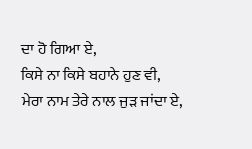ਦਾ ਹੋ ਗਿਆ ਏ,
ਕਿਸੇ ਨਾ ਕਿਸੇ ਬਹਾਨੇ ਹੁਣ ਵੀ,
ਮੇਰਾ ਨਾਮ ਤੇਰੇ ਨਾਲ ਜੁੜ ਜਾਂਦਾ ਏ,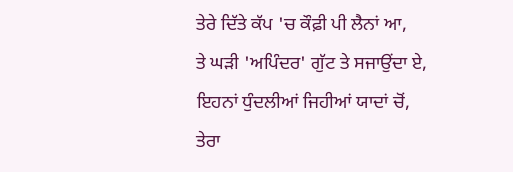ਤੇਰੇ ਦਿੱਤੇ ਕੱਪ 'ਚ ਕੌਫ਼ੀ ਪੀ ਲੈਨਾਂ ਆ,
ਤੇ ਘੜੀ 'ਅਪਿੰਦਰ' ਗੁੱਟ ਤੇ ਸਜਾਉਂਦਾ ਏ,
ਇਹਨਾਂ ਧੁੰਦਲੀਆਂ ਜਿਹੀਆਂ ਯਾਦਾਂ ਚੋਂ,
ਤੇਰਾ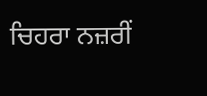ਚਿਹਰਾ ਨਜ਼ਰੀਂ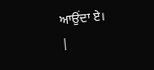ਆਉਂਦਾ ਏ।
|